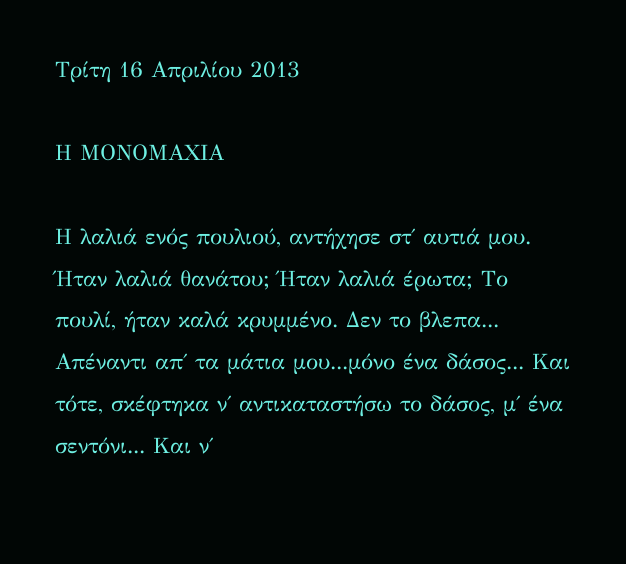Τρίτη 16 Απριλίου 2013

Η ΜΟΝΟΜΑΧΙΑ

Η λαλιά ενός πουλιού, αντήχησε στ΄ αυτιά μου. Ήταν λαλιά θανάτου; Ήταν λαλιά έρωτα; Το πουλί, ήταν καλά κρυμμένο. Δεν το βλεπα... Απέναντι απ΄ τα μάτια μου...μόνο ένα δάσος... Και τότε, σκέφτηκα ν΄ αντικαταστήσω το δάσος, μ΄ ένα σεντόνι... Και ν΄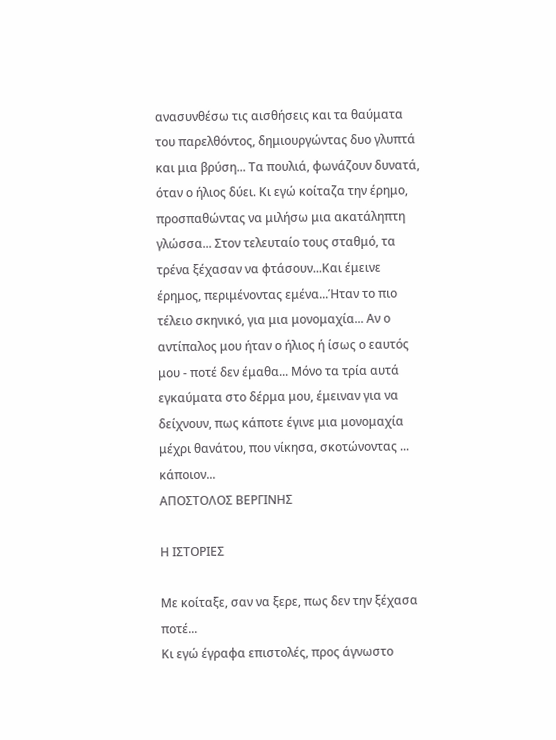ανασυνθέσω τις αισθήσεις και τα θαύματα του παρελθόντος, δημιουργώντας δυο γλυπτά και μια βρύση... Τα πουλιά, φωνάζουν δυνατά, όταν ο ήλιος δύει. Κι εγώ κοίταζα την έρημο, προσπαθώντας να μιλήσω μια ακατάληπτη γλώσσα... Στον τελευταίο τους σταθμό, τα τρένα ξέχασαν να φτάσουν...Και έμεινε έρημος, περιμένοντας εμένα...Ήταν το πιο τέλειο σκηνικό, για μια μονομαχία... Αν ο αντίπαλος μου ήταν ο ήλιος ή ίσως ο εαυτός μου - ποτέ δεν έμαθα... Μόνο τα τρία αυτά εγκαύματα στο δέρμα μου, έμειναν για να δείχνουν, πως κάποτε έγινε μια μονομαχία μέχρι θανάτου, που νίκησα, σκοτώνοντας ... κάποιον...
ΑΠΟΣΤΟΛΟΣ ΒΕΡΓΙΝΗΣ

Η ΙΣΤΟΡΙΕΣ

Με κοίταξε, σαν να ξερε, πως δεν την ξέχασα ποτέ...
Κι εγώ έγραφα επιστολές, προς άγνωστο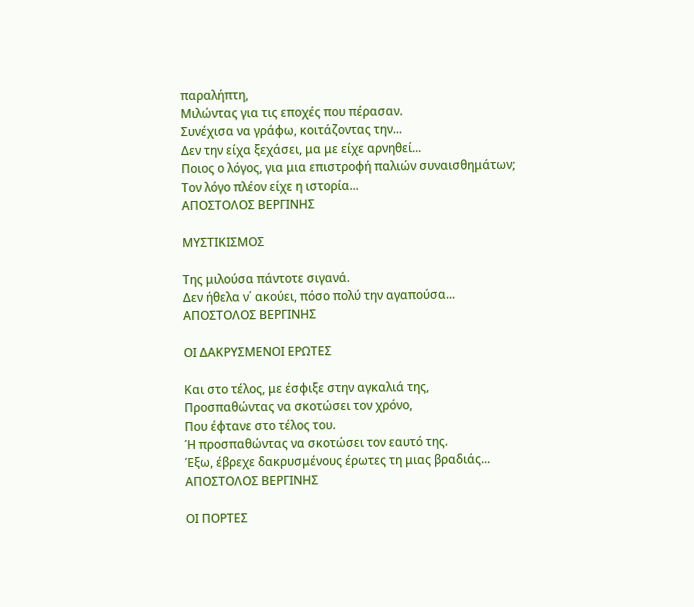παραλήπτη,
Μιλώντας για τις εποχές που πέρασαν.
Συνέχισα να γράφω, κοιτάζοντας την...
Δεν την είχα ξεχάσει, μα με είχε αρνηθεί...
Ποιος ο λόγος, για μια επιστροφή παλιών συναισθημάτων;
Τον λόγο πλέον είχε η ιστορία...
ΑΠΟΣΤΟΛΟΣ ΒΕΡΓΙΝΗΣ

ΜΥΣΤΙΚΙΣΜΟΣ

Της μιλούσα πάντοτε σιγανά.
Δεν ήθελα ν΄ ακούει, πόσο πολύ την αγαπούσα...
ΑΠΟΣΤΟΛΟΣ ΒΕΡΓΙΝΗΣ

ΟΙ ΔΑΚΡΥΣΜΕΝΟΙ ΕΡΩΤΕΣ

Και στο τέλος, με έσφιξε στην αγκαλιά της,
Προσπαθώντας να σκοτώσει τον χρόνο,
Που έφτανε στο τέλος του.
Ή προσπαθώντας να σκοτώσει τον εαυτό της.
Έξω, έβρεχε δακρυσμένους έρωτες τη μιας βραδιάς...
ΑΠΟΣΤΟΛΟΣ ΒΕΡΓΙΝΗΣ

ΟΙ ΠΟΡΤΕΣ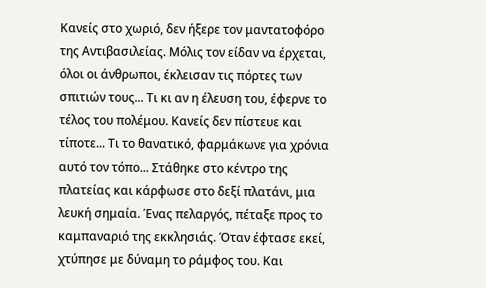Κανείς στο χωριό, δεν ήξερε τον μαντατοφόρο της Αντιβασιλείας. Μόλις τον είδαν να έρχεται, όλοι οι άνθρωποι, έκλεισαν τις πόρτες των σπιτιών τους... Τι κι αν η έλευση του, έφερνε το τέλος του πολέμου. Κανείς δεν πίστευε και τίποτε... Τι το θανατικό, φαρμάκωνε για χρόνια αυτό τον τόπο... Στάθηκε στο κέντρο της πλατείας και κάρφωσε στο δεξί πλατάνι, μια λευκή σημαία. Ένας πελαργός, πέταξε προς το καμπαναριό της εκκλησιάς. Όταν έφτασε εκεί, χτύπησε με δύναμη το ράμφος του. Και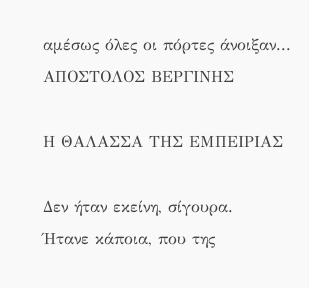αμέσως όλες οι πόρτες άνοιξαν...
ΑΠΟΣΤΟΛΟΣ ΒΕΡΓΙΝΗΣ

Η ΘΑΛΑΣΣΑ ΤΗΣ ΕΜΠΕΙΡΙΑΣ

Δεν ήταν εκείνη, σίγουρα.
Ήτανε κάποια, που της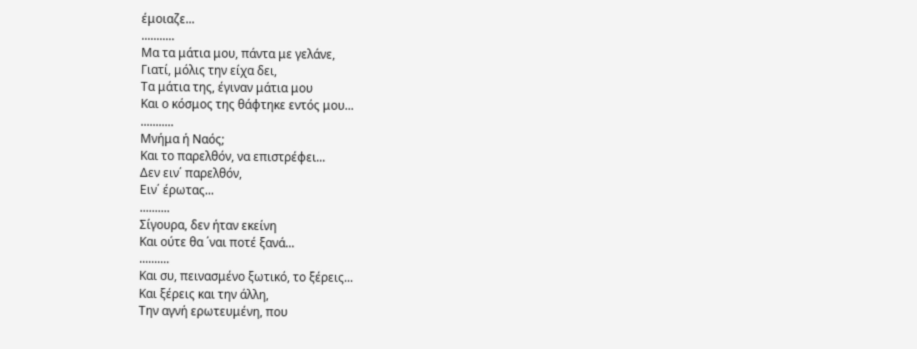έμοιαζε...
...........
Μα τα μάτια μου, πάντα με γελάνε,
Γιατί, μόλις την είχα δει,
Τα μάτια της, έγιναν μάτια μου
Και ο κόσμος της θάφτηκε εντός μου...
...........
Μνήμα ή Ναός;
Και το παρελθόν, να επιστρέφει...
Δεν ειν΄ παρελθόν,
Ειν΄ έρωτας...
..........
Σίγουρα, δεν ήταν εκείνη
Και ούτε θα ΄ναι ποτέ ξανά...
..........
Και συ, πεινασμένο ξωτικό, το ξέρεις...
Και ξέρεις και την άλλη,
Την αγνή ερωτευμένη, που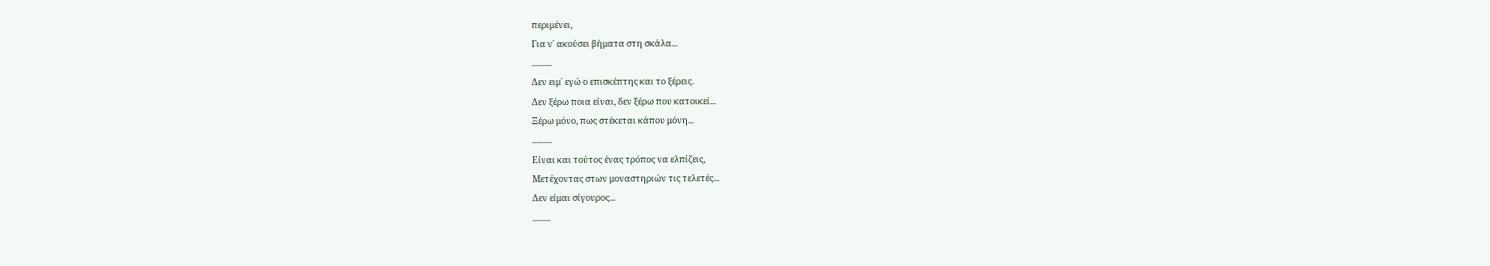περιμένει,
Για ν΄ ακούσει βήματα στη σκάλα...
..........
Δεν ειμ΄ εγώ ο επισκέπτης και το ξέρεις.
Δεν ξέρω ποια είναι, δεν ξέρω που κατοικεί...
Ξέρω μόνο, πως στέκεται κάπου μόνη...
..........
Είναι και τούτος ένας τρόπος να ελπίζεις,
Μετέχοντας στων μοναστηριών τις τελετές...
Δεν είμαι σίγουρος...
.........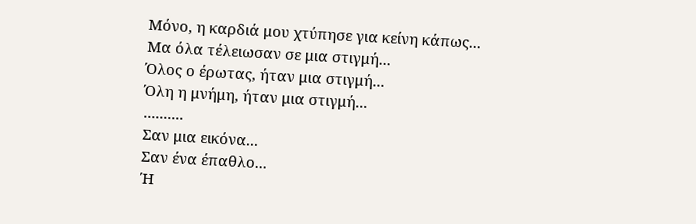Μόνο, η καρδιά μου χτύπησε για κείνη κάπως...
Μα όλα τέλειωσαν σε μια στιγμή...
Όλος ο έρωτας, ήταν μια στιγμή...
Όλη η μνήμη, ήταν μια στιγμή...
..........
Σαν μια εικόνα...
Σαν ένα έπαθλο...
Ή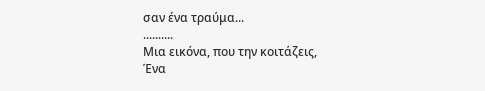σαν ένα τραύμα...
..........
Μια εικόνα, που την κοιτάζεις,
Ένα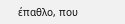έπαθλο, που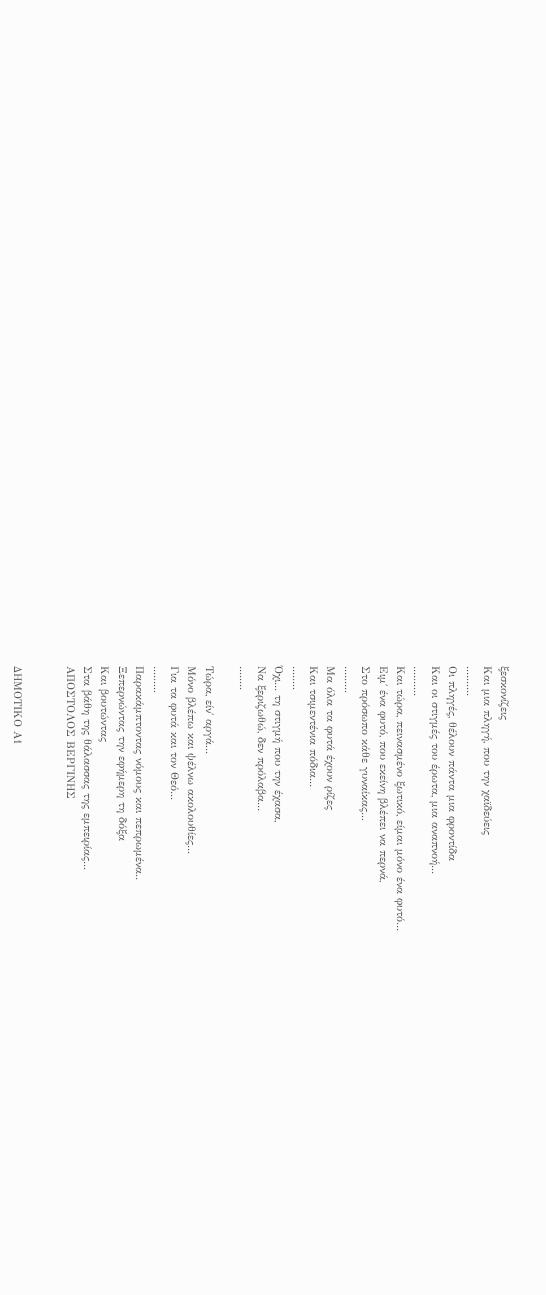ξεσκονίζεις
Και μια πληγή, που την χαϊδεύεις
..........
Οι πληγές, θέλουν πάντα μια φροντίδα
Και οι στιγμές του έρωτα, μια αναπνοή...
..........
Και τώρα, πεινασμένο ξωτικό, είμαι μόνο ένα φυτό...
Ειμ΄ ένα φυτό, που εκείνη βλέπει να περνά,
Στο πρόσωπο κάθε γυναίκας...
.........
Μα όλα τα φυτά έχουν ρίζες
Και τσιμεντένια πόδια...
........
Όχι... τη στιγμή που την έχασα,
Να ξεριζωθώ, δεν πρόλαβα...
........

Τώρα, είν΄ αργά...
Μόνο βλέπω και ψέλνω ακολουθίες...
Για τα φυτά και τον Θεό...
.........
Παρακάμπτοντας νόμους και πεπρωμένα..
Ξεπερνώντας την εφήμερη τη δόξα
Και βουτώντας
Στα βάθη της θάλασσας της εμπειρίας...
ΑΠΟΣΤΟΛΟΣ ΒΕΡΓΙΝΗΣ


ΔΗΜΟΤΙΚΟ Α1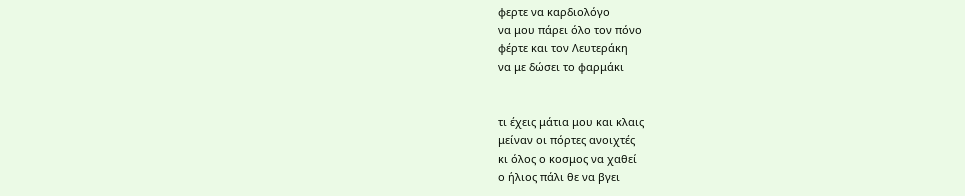φερτε να καρδιολόγο
να μου πάρει όλο τον πόνο
φέρτε και τον Λευτεράκη
να με δώσει το φαρμάκι


τι έχεις μάτια μου και κλαις
μείναν οι πόρτες ανοιχτές
κι όλος ο κοσμος να χαθεί
ο ήλιος πάλι θε να βγει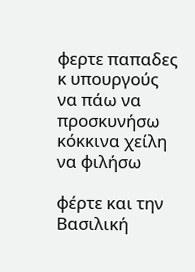φερτε παπαδες κ υπουργούς
να πάω να προσκυνήσω
κόκκινα χείλη να φιλήσω

φέρτε και την Βασιλική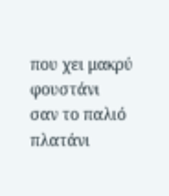που χει μακρύ φουστάνι
σαν το παλιό πλατάνι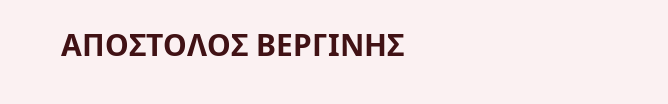ΑΠΟΣΤΟΛΟΣ ΒΕΡΓΙΝΗΣ